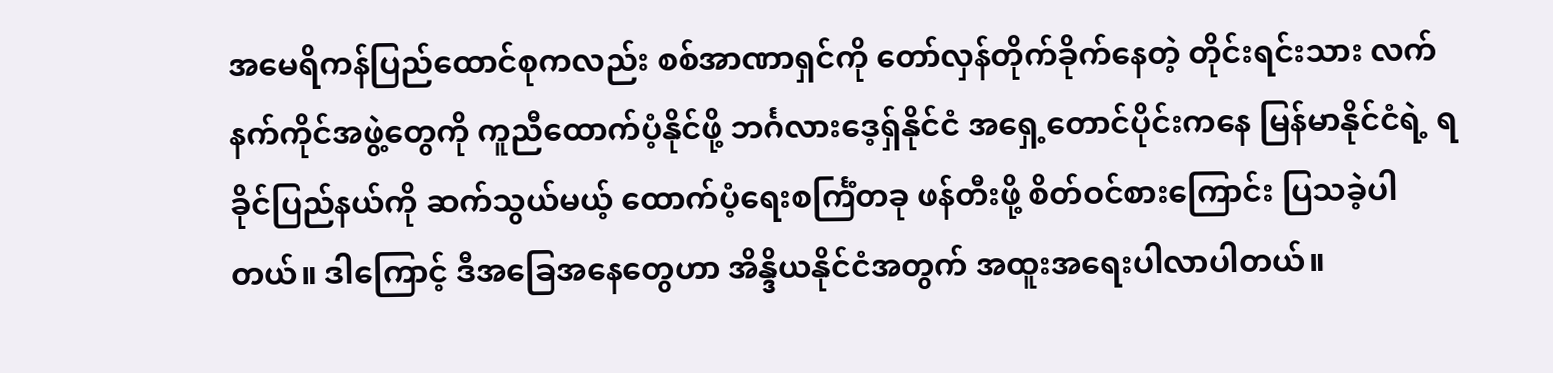အမေရိကန်ပြည်ထောင်စုကလည်း စစ်အာဏာရှင်ကို တော်လှန်တိုက်ခိုက်နေတဲ့ တိုင်းရင်းသား လက်နက်ကိုင်အဖွဲ့တွေကို ကူညီထောက်ပံ့နိုင်ဖို့ ဘင်္ဂလားဒေ့ရှ်နိုင်ငံ အရှေ့တောင်ပိုင်းကနေ မြန်မာနိုင်ငံရဲ့ ရခိုင်ပြည်နယ်ကို ဆက်သွယ်မယ့် ထောက်ပံ့ရေးစင်္ကြံတခု ဖန်တီးဖို့ စိတ်ဝင်စားကြောင်း ပြသခဲ့ပါတယ်။ ဒါကြောင့် ဒီအခြေအနေတွေဟာ အိန္ဒိယနိုင်ငံအတွက် အထူးအရေးပါလာပါတယ်။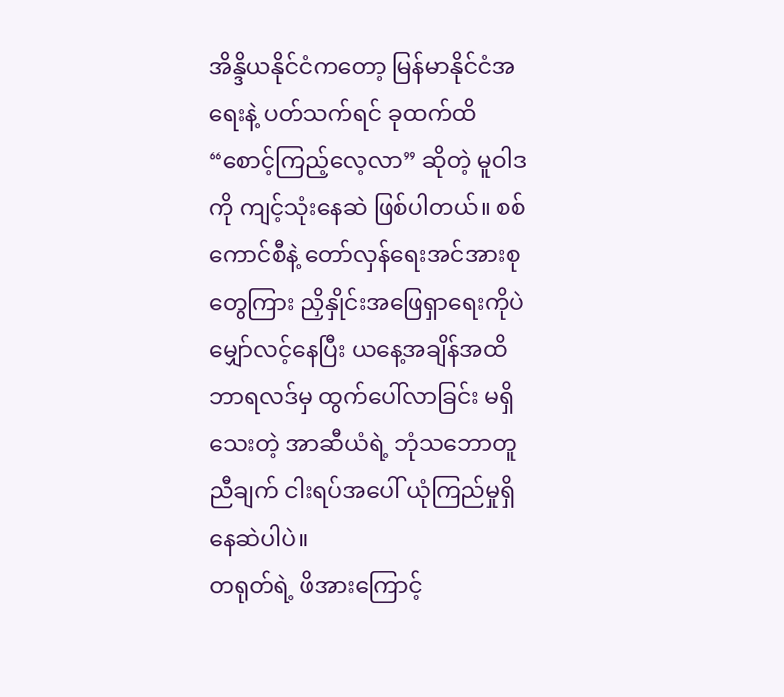အိန္ဒိယနိုင်ငံကတော့ မြန်မာနိုင်ငံအရေးနဲ့ ပတ်သက်ရင် ခုထက်ထိ “စောင့်ကြည့်လေ့လာ” ဆိုတဲ့ မူဝါဒကို ကျင့်သုံးနေဆဲ ဖြစ်ပါတယ်။ စစ်ကောင်စီနဲ့ တော်လှန်ရေးအင်အားစုတွေကြား ညှိနှိုင်းအဖြေရှာရေးကိုပဲ မျှော်လင့်နေပြီး ယနေ့အချိန်အထိ ဘာရလဒ်မှ ထွက်ပေါ်လာခြင်း မရှိသေးတဲ့ အာဆီယံရဲ့ ဘုံသဘောတူညီချက် ငါးရပ်အပေါ် ယုံကြည်မှုရှိနေဆဲပါပဲ။
တရုတ်ရဲ့ ဖိအားကြောင့်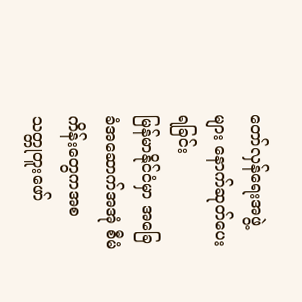တော်လှန်ရေးအဖွဲ့များ နောက်ဆုတ်ပေးရခြင်း
မြန်မာနိုင်ငံမှာ အခြေခံအဆောက်အအုံ စီမံကိန်းတွေကအစ သတ္တုတူးဖော်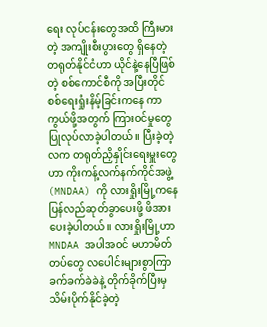ရေး လုပ်ငန်းတွေအထိ ကြီးမားတဲ့ အကျိုးစီးပွားတွေ ရှိနေတဲ့ တရုတ်နိုင်ငံဟာ ယိုင်နဲ့နေပြီဖြစ်တဲ့ စစ်ကောင်စီကို အပြီးတိုင် စစ်ရေးရှုံးနိမ့်ခြင်းကနေ ကာကွယ်ဖို့အတွက် ကြားဝင်မှုတွေ ပြုလုပ်လာခဲ့ပါတယ်။ ပြီးခဲ့တဲ့လက တရုတ်ညှိနှိုင်းရေးမှူးတွေဟာ ကိုးကန့်လက်နက်ကိုင်အဖွဲ့ (MNDAA) ကို လားရှိုးမြို့ကနေ ပြန်လည်ဆုတ်ခွာပေးဖို့ ဖိအားပေးခဲ့ပါတယ်။ လားရှိုးမြို့ဟာ MNDAA အပါအဝင် မဟာမိတ်တပ်တွေ လပေါင်းများစွာကြာ ခက်ခက်ခဲခဲနဲ့ တိုက်ခိုက်ပြီးမှ သိမ်းပိုက်နိုင်ခဲ့တဲ့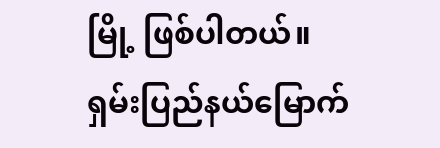မြို့ ဖြစ်ပါတယ်။
ရှမ်းပြည်နယ်မြောက်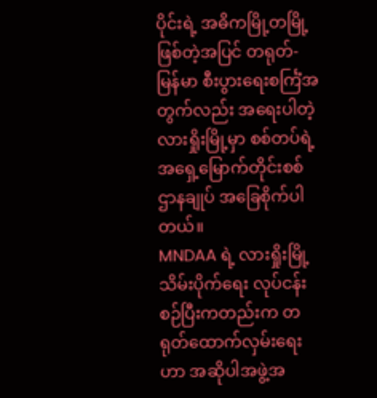ပိုင်းရဲ့ အဓိကမြို့တမြို့ဖြစ်တဲ့အပြင် တရုတ်-မြန်မာ စီးပွားရေးစင်္ကြံအတွက်လည်း အရေးပါတဲ့ လားရှိုးမြို့မှာ စစ်တပ်ရဲ့ အရှေ့မြောက်တိုင်းစစ်ဌာနချုပ် အခြေစိုက်ပါတယ်။
MNDAA ရဲ့ လားရှိုးမြို့သိမ်းပိုက်ရေး လုပ်ငန်းစဉ်ပြီးကတည်းက တရုတ်ထောက်လှမ်းရေးဟာ အဆိုပါအဖွဲ့အ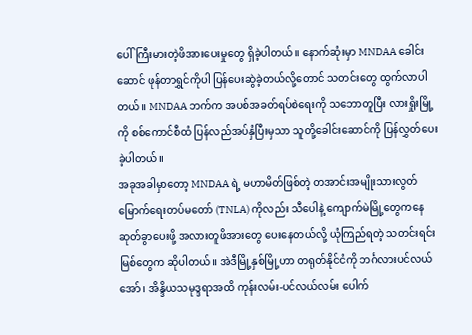ပေါ် ကြီးမားတဲ့ဖိအားပေးမှုတွေ ရှိခဲ့ပါတယ်။ နောက်ဆုံးမှာ MNDAA ခေါင်းဆောင် ဖုန်တာရွှင်ကိုပါ ပြန်ပေးဆွဲခဲ့တယ်လို့တောင် သတင်းတွေ ထွက်လာပါတယ်။ MNDAA ဘက်က အပစ်အခတ်ရပ်စဲရေးကို သဘောတူပြီး လားရှိုးမြို့ကို စစ်ကောင်စီထံ ပြန်လည်အပ်နှံပြီးမှသာ သူတို့ခေါင်းဆောင်ကို ပြန်လွှတ်ပေးခဲ့ပါတယ်။
အခုအခါမှာတော့ MNDAA ရဲ့ မဟာမိတ်ဖြစ်တဲ့ တအာင်းအမျိုးသားလွတ်မြောက်ရေးတပ်မတော် (TNLA) ကိုလည်း သီပေါနဲ့ ကျောက်မဲမြို့တွေကနေ ဆုတ်ခွာပေးဖို့ အလားတူဖိအားတွေ ပေးနေတယ်လို့ ယုံကြည်ရတဲ့ သတင်းရင်းမြစ်တွေက ဆိုပါတယ်။ အဲဒီမြို့နှစ်မြို့ဟာ တရုတ်နိုင်ငံကို ဘင်္ဂလားပင်လယ်အော်၊ အိန္ဒိယသမုဒ္ဒရာအထိ ကုန်းလမ်း-ပင်လယ်လမ်း ပေါက်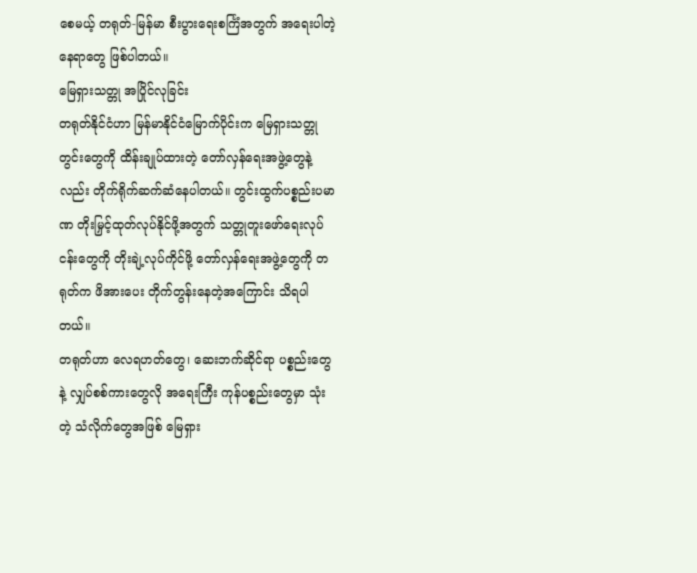စေမယ့် တရုတ်-မြန်မာ စီးပွားရေးစင်္ကြံအတွက် အရေးပါတဲ့နေရာတွေ ဖြစ်ပါတယ်။
မြေရှားသတ္တု အပြိုင်လုခြင်း
တရုတ်နိုင်ငံဟာ မြန်မာနိုင်ငံမြောက်ပိုင်းက မြေရှားသတ္တုတွင်းတွေကို ထိန်းချုပ်ထားတဲ့ တော်လှန်ရေးအဖွဲ့တွေနဲ့လည်း တိုက်ရိုက်ဆက်ဆံနေပါတယ်။ တွင်းထွက်ပစ္စည်းပမာဏ တိုးမြှင့်ထုတ်လုပ်နိုင်ဖို့အတွက် သတ္တုတူးဖော်ရေးလုပ်ငန်းတွေကို တိုးချဲ့လုပ်ကိုင်ဖို့ တော်လှန်ရေးအဖွဲ့တွေကို တရုတ်က ဖိအားပေး တိုက်တွန်းနေတဲ့အကြောင်း သိရပါတယ်။
တရုတ်ဟာ လေရဟတ်တွေ၊ ဆေးဘက်ဆိုင်ရာ ပစ္စည်းတွေနဲ့ လျှပ်စစ်ကားတွေလို အရေးကြီး ကုန်ပစ္စည်းတွေမှာ သုံးတဲ့ သံလိုက်တွေအဖြစ် မြေရှား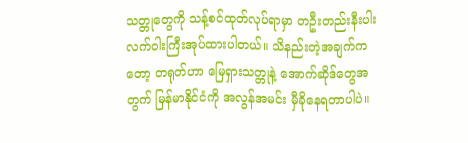သတ္တုတွေကို သန့်စင်ထုတ်လုပ်ရာမှာ တဦးတည်းနီးပါး လက်ဝါးကြီးအုပ်ထားပါတယ်။ သိနည်းတဲ့အချက်ကတော့ တရုတ်ဟာ မြေရှားသတ္တုနဲ့ အောက်ဆိုဒ်တွေအတွက် မြန်မာနိုင်ငံကို အလွန်အမင်း မှီခိုနေရတာပါပဲ။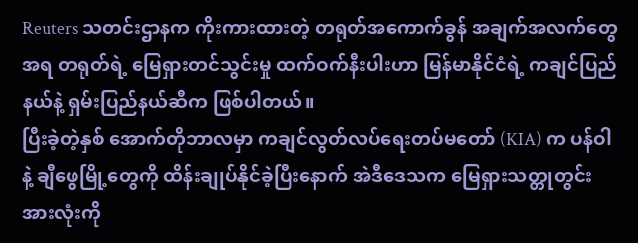Reuters သတင်းဌာနက ကိုးကားထားတဲ့ တရုတ်အကောက်ခွန် အချက်အလက်တွေအရ တရုတ်ရဲ့ မြေရှားတင်သွင်းမှု ထက်ဝက်နီးပါးဟာ မြန်မာနိုင်ငံရဲ့ ကချင်ပြည်နယ်နဲ့ ရှမ်းပြည်နယ်ဆီက ဖြစ်ပါတယ်။
ပြီးခဲ့တဲ့နှစ် အောက်တိုဘာလမှာ ကချင်လွတ်လပ်ရေးတပ်မတော် (KIA) က ပန်ဝါနဲ့ ချီဖွေမြို့တွေကို ထိန်းချုပ်နိုင်ခဲ့ပြီးနောက် အဲဒီဒေသက မြေရှားသတ္တုတွင်းအားလုံးကို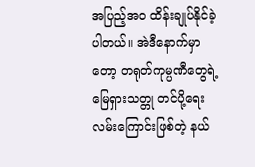အပြည့်အဝ ထိန်းချုပ်နိုင်ခဲ့ပါတယ်။ အဲဒီနောက်မှာတော့ တရုတ်ကုမ္ပဏီတွေရဲ့ မြေရှားသတ္တု တင်ပို့ရေးလမ်းကြောင်းဖြစ်တဲ့ နယ်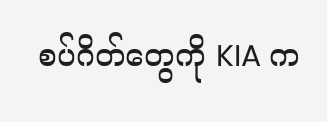စပ်ဂိတ်တွေကို KIA က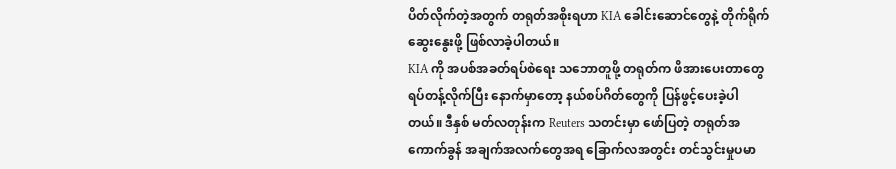ပိတ်လိုက်တဲ့အတွက် တရုတ်အစိုးရဟာ KIA ခေါင်းဆောင်တွေနဲ့ တိုက်ရိုက်ဆွေးနွေးဖို့ ဖြစ်လာခဲ့ပါတယ်။
KIA ကို အပစ်အခတ်ရပ်စဲရေး သဘောတူဖို့ တရုတ်က ဖိအားပေးတာတွေ ရပ်တန့်လိုက်ပြီး နောက်မှာတော့ နယ်စပ်ဂိတ်တွေကို ပြန်ဖွင့်ပေးခဲ့ပါတယ်။ ဒီနှစ် မတ်လတုန်းက Reuters သတင်းမှာ ဖော်ပြတဲ့ တရုတ်အကောက်ခွန် အချက်အလက်တွေအရ ခြောက်လအတွင်း တင်သွင်းမှုပမာ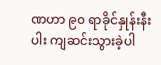ဏဟာ ၉၀ ရာခိုင်နှုန်းနီးပါး ကျဆင်းသွားခဲ့ပါ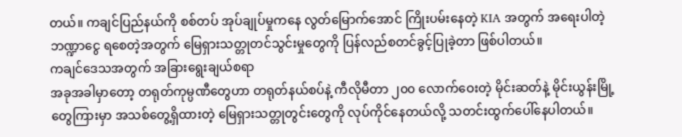တယ်။ ကချင်ပြည်နယ်ကို စစ်တပ် အုပ်ချုပ်မှုကနေ လွတ်မြောက်အောင် ကြိုးပမ်းနေတဲ့ KIA အတွက် အရေးပါတဲ့ ဘဏ္ဍာငွေ ရစေတဲ့အတွက် မြေရှားသတ္တုတင်သွင်းမှုတွေကို ပြန်လည်စတင်ခွင့်ပြုခဲ့တာ ဖြစ်ပါတယ်။
ကချင်ဒေသအတွက် အခြားရွေးချယ်စရာ
အခုအခါမှာတော့ တရုတ်ကုမ္ပဏီတွေဟာ တရုတ်နယ်စပ်နဲ့ ကီလိုမီတာ ၂၀၀ လောက်ဝေးတဲ့ မိုင်းဆတ်နဲ့ မိုင်းယွန်းမြို့တွေကြားမှာ အသစ်တွေ့ရှိထားတဲ့ မြေရှားသတ္တုတွင်းတွေကို လုပ်ကိုင်နေတယ်လို့ သတင်းထွက်ပေါ်နေပါတယ်။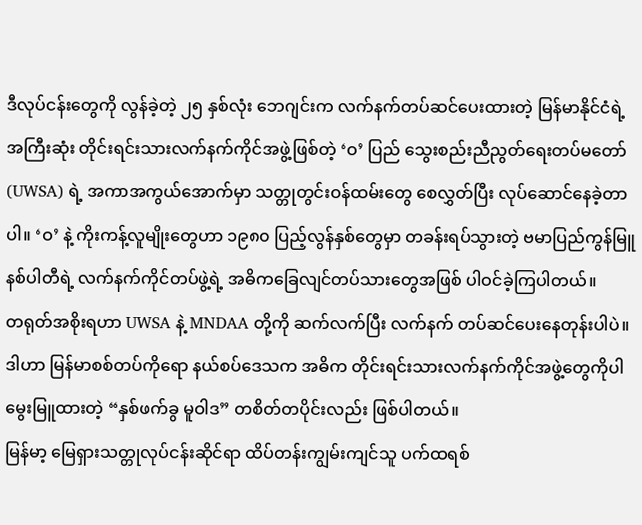ဒီလုပ်ငန်းတွေကို လွန်ခဲ့တဲ့ ၂၅ နှစ်လုံး ဘေဂျင်းက လက်နက်တပ်ဆင်ပေးထားတဲ့ မြန်မာနိုင်ငံရဲ့ အကြီးဆုံး တိုင်းရင်းသားလက်နက်ကိုင်အဖွဲ့ဖြစ်တဲ့ ‘ဝ’ ပြည် သွေးစည်းညီညွတ်ရေးတပ်မတော် (UWSA) ရဲ့ အကာအကွယ်အောက်မှာ သတ္တုတွင်းဝန်ထမ်းတွေ စေလွှတ်ပြီး လုပ်ဆောင်နေခဲ့တာပါ။ ‘ဝ’ နဲ့ ကိုးကန့်လူမျိုးတွေဟာ ၁၉၈၀ ပြည့်လွန်နှစ်တွေမှာ တခန်းရပ်သွားတဲ့ ဗမာပြည်ကွန်မြူနစ်ပါတီရဲ့ လက်နက်ကိုင်တပ်ဖွဲ့ရဲ့ အဓိကခြေလျင်တပ်သားတွေအဖြစ် ပါဝင်ခဲ့ကြပါတယ်။
တရုတ်အစိုးရဟာ UWSA နဲ့ MNDAA တို့ကို ဆက်လက်ပြီး လက်နက် တပ်ဆင်ပေးနေတုန်းပါပဲ။ ဒါဟာ မြန်မာစစ်တပ်ကိုရော နယ်စပ်ဒေသက အဓိက တိုင်းရင်းသားလက်နက်ကိုင်အဖွဲ့တွေကိုပါ မွေးမြူထားတဲ့ “နှစ်ဖက်ခွ မူဝါဒ” တစိတ်တပိုင်းလည်း ဖြစ်ပါတယ်။
မြန်မာ့ မြေရှားသတ္တုလုပ်ငန်းဆိုင်ရာ ထိပ်တန်းကျွမ်းကျင်သူ ပက်ထရစ်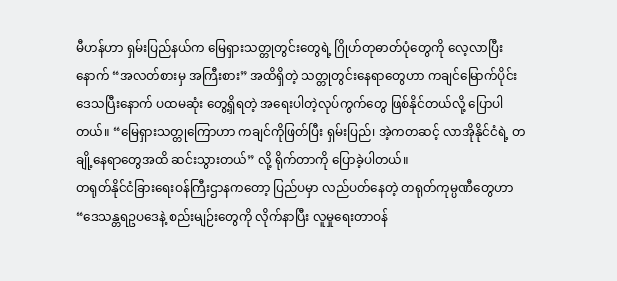မီဟန်ဟာ ရှမ်းပြည်နယ်က မြေရှားသတ္တုတွင်းတွေရဲ့ ဂြိုဟ်တုဓာတ်ပုံတွေကို လေ့လာပြီးနောက် “အလတ်စားမှ အကြီးစား” အထိရှိတဲ့ သတ္တုတွင်းနေရာတွေဟာ ကချင်မြောက်ပိုင်းဒေသပြီးနောက် ပထမဆုံး တွေ့ရှိရတဲ့ အရေးပါတဲ့လုပ်ကွက်တွေ ဖြစ်နိုင်တယ်လို့ ပြောပါတယ်။ “မြေရှားသတ္တုကြောဟာ ကချင်ကိုဖြတ်ပြီး ရှမ်းပြည်၊ အဲ့ကတဆင့် လာအိုနိုင်ငံရဲ့ တချို့နေရာတွေအထိ ဆင်းသွားတယ်” လို့ ရိုက်တာကို ပြောခဲ့ပါတယ်။
တရုတ်နိုင်ငံခြားရေးဝန်ကြီးဌာနကတော့ ပြည်ပမှာ လည်ပတ်နေတဲ့ တရုတ်ကုမ္ပဏီတွေဟာ “ဒေသန္တရဥပဒေနဲ့ စည်းမျဉ်းတွေကို လိုက်နာပြီး လူမှုရေးတာဝန်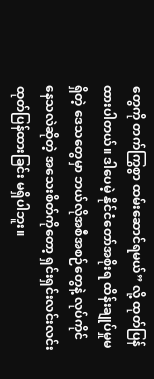တွေကို တက်ကြွစွာ ထမ်းဆောင်ရမယ်” လို့ ထုတ်ပြန်ထားပါတယ်။ ဒါပေမဲ့ နိုင်ငံတော်အစိုးရ ထိန်းချုပ်မှုမရှိတဲ့ ဒေသတွေမှာ ဘယ်လိုအစီအစဉ်တွေနဲ့ လုပ်ကိုင်နေသလဲဆိုတဲ့ အသေးစိတ်ကိုတော့ ရှင်းရှင်းလင်းလင်း ထုတ်ပြန်ထားခြင်း မရှိပါဘူး။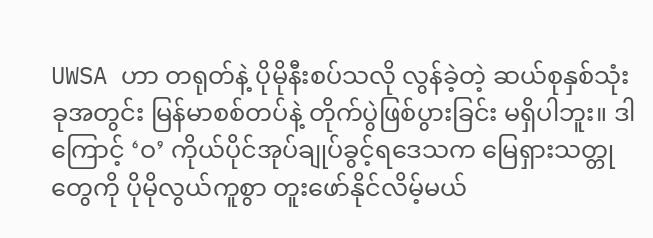UWSA ဟာ တရုတ်နဲ့ ပိုမိုနီးစပ်သလို လွန်ခဲ့တဲ့ ဆယ်စုနှစ်သုံးခုအတွင်း မြန်မာစစ်တပ်နဲ့ တိုက်ပွဲဖြစ်ပွားခြင်း မရှိပါဘူး။ ဒါကြောင့် ‘ဝ’ ကိုယ်ပိုင်အုပ်ချုပ်ခွင့်ရဒေသက မြေရှားသတ္တုတွေကို ပိုမိုလွယ်ကူစွာ တူးဖော်နိုင်လိမ့်မယ်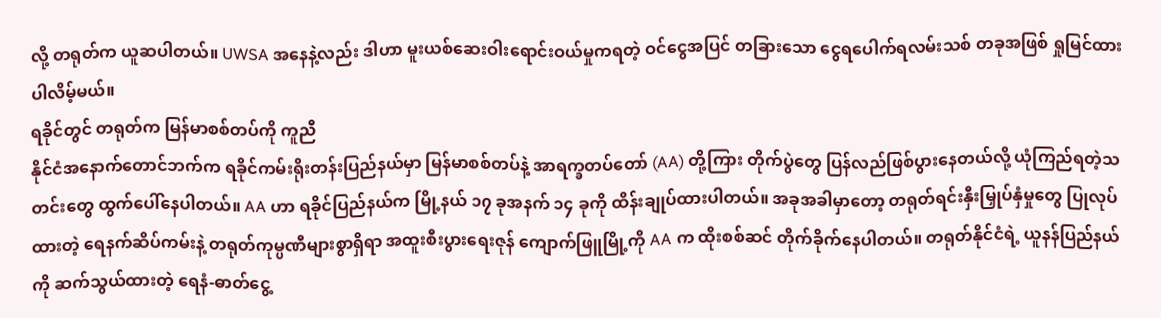လို့ တရုတ်က ယူဆပါတယ်။ UWSA အနေနဲ့လည်း ဒါဟာ မူးယစ်ဆေးဝါးရောင်းဝယ်မှုကရတဲ့ ဝင်ငွေအပြင် တခြားသော ငွေရပေါက်ရလမ်းသစ် တခုအဖြစ် ရှုမြင်ထားပါလိမ့်မယ်။
ရခိုင်တွင် တရုတ်က မြန်မာစစ်တပ်ကို ကူညီ
နိုင်ငံအနောက်တောင်ဘက်က ရခိုင်ကမ်းရိုးတန်းပြည်နယ်မှာ မြန်မာစစ်တပ်နဲ့ အာရက္ခတပ်တော် (AA) တို့ကြား တိုက်ပွဲတွေ ပြန်လည်ဖြစ်ပွားနေတယ်လို့ ယုံကြည်ရတဲ့သတင်းတွေ ထွက်ပေါ်နေပါတယ်။ AA ဟာ ရခိုင်ပြည်နယ်က မြို့နယ် ၁၇ ခုအနက် ၁၄ ခုကို ထိန်းချုပ်ထားပါတယ်။ အခုအခါမှာတော့ တရုတ်ရင်းနှီးမြှုပ်နှံမှုတွေ ပြုလုပ်ထားတဲ့ ရေနက်ဆိပ်ကမ်းနဲ့ တရုတ်ကုမ္ပဏီများစွာရှိရာ အထူးစီးပွားရေးဇုန် ကျောက်ဖြူမြို့ကို AA က ထိုးစစ်ဆင် တိုက်ခိုက်နေပါတယ်။ တရုတ်နိုင်ငံရဲ့ ယူနန်ပြည်နယ်ကို ဆက်သွယ်ထားတဲ့ ရေနံ-ဓာတ်ငွေ့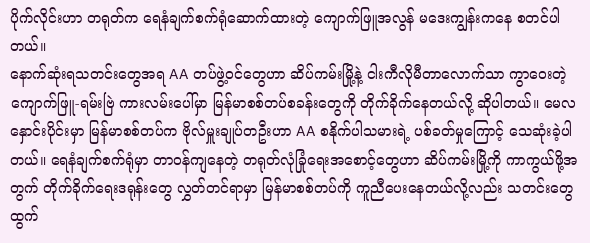ပိုက်လိုင်းဟာ တရုတ်က ရေနံချက်စက်ရုံဆောက်ထားတဲ့ ကျောက်ဖြူအလွန် မဒေးကျွန်းကနေ စတင်ပါတယ်။
နောက်ဆုံးရသတင်းတွေအရ AA တပ်ဖွဲ့ဝင်တွေဟာ ဆိပ်ကမ်းမြို့နဲ့ ငါးကီလိုမီတာလောက်သာ ကွာဝေးတဲ့ ကျောက်ဖြူ-ရမ်းဗြဲ ကားလမ်းပေါ်မှာ မြန်မာစစ်တပ်စခန်းတွေကို တိုက်ခိုက်နေတယ်လို့ ဆိုပါတယ်။ မေလနှောင်းပိုင်းမှာ မြန်မာစစ်တပ်က ဗိုလ်မှူးချုပ်တဦးဟာ AA စနိုက်ပါသမားရဲ့ ပစ်ခတ်မှုကြောင့် သေဆုံးခဲ့ပါတယ်။ ရေနံချက်စက်ရုံမှာ တာဝန်ကျနေတဲ့ တရုတ်လုံခြုံရေးအစောင့်တွေဟာ ဆိပ်ကမ်းမြို့ကို ကာကွယ်ဖို့အတွက် တိုက်ခိုက်ရေးဒရုန်းတွေ လွှတ်တင်ရာမှာ မြန်မာစစ်တပ်ကို ကူညီပေးနေတယ်လို့လည်း သတင်းတွေ ထွက်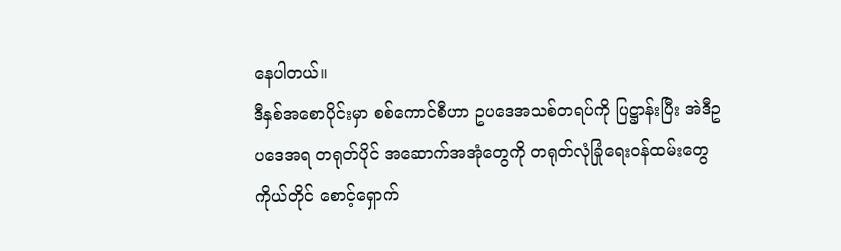နေပါတယ်။
ဒီနှစ်အစောပိုင်းမှာ စစ်ကောင်စီဟာ ဥပဒေအသစ်တရပ်ကို ပြဋ္ဌာန်းပြီး အဲဒီဥပဒေအရ တရုတ်ပိုင် အဆောက်အအုံတွေကို တရုတ်လုံခြုံရေးဝန်ထမ်းတွေကိုယ်တိုင် စောင့်ရှောက်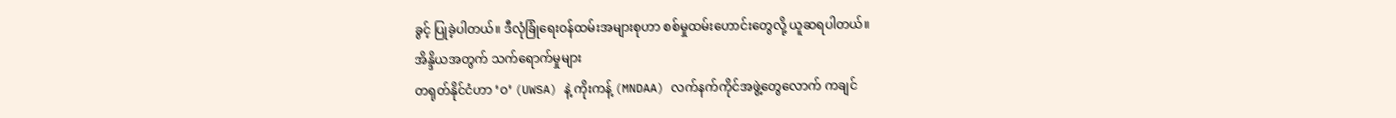ခွင့် ပြုခဲ့ပါတယ်။ ဒီလုံခြုံရေးဝန်ထမ်းအများစုဟာ စစ်မှုထမ်းဟောင်းတွေလို့ ယူဆရပါတယ်။
အိန္ဒိယအတွက် သက်ရောက်မှုများ
တရုတ်နိုင်ငံဟာ ‘ဝ’ (UWSA) နဲ့ ကိုးကန့် (MNDAA) လက်နက်ကိုင်အဖွဲ့တွေလောက် ကချင်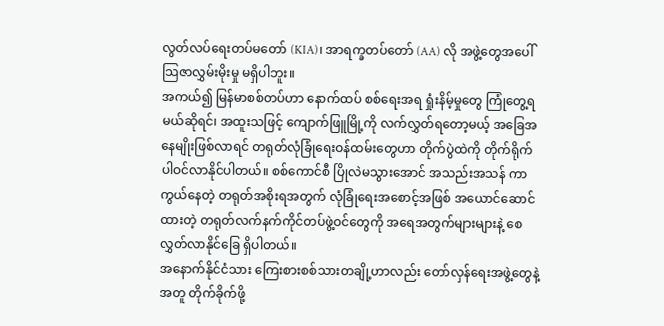လွတ်လပ်ရေးတပ်မတော် (KIA)၊ အာရက္ခတပ်တော် (AA) လို အဖွဲ့တွေအပေါ် သြဇာလွှမ်းမိုးမှု မရှိပါဘူး။
အကယ်၍ မြန်မာစစ်တပ်ဟာ နောက်ထပ် စစ်ရေးအရ ရှုံးနိမ့်မှုတွေ ကြုံတွေ့ရမယ်ဆိုရင်၊ အထူးသဖြင့် ကျောက်ဖြူမြို့ကို လက်လွှတ်ရတော့မယ့် အခြေအနေမျိုးဖြစ်လာရင် တရုတ်လုံခြုံရေးဝန်ထမ်းတွေဟာ တိုက်ပွဲထဲကို တိုက်ရိုက်ပါဝင်လာနိုင်ပါတယ်။ စစ်ကောင်စီ ပြိုလဲမသွားအောင် အသည်းအသန် ကာကွယ်နေတဲ့ တရုတ်အစိုးရအတွက် လုံခြုံရေးအစောင့်အဖြစ် အယောင်ဆောင်ထားတဲ့ တရုတ်လက်နက်ကိုင်တပ်ဖွဲ့ဝင်တွေကို အရေအတွက်များများနဲ့ စေလွှတ်လာနိုင်ခြေ ရှိပါတယ်။
အနောက်နိုင်ငံသား ကြေးစားစစ်သားတချို့ဟာလည်း တော်လှန်ရေးအဖွဲ့တွေနဲ့အတူ တိုက်ခိုက်ဖို့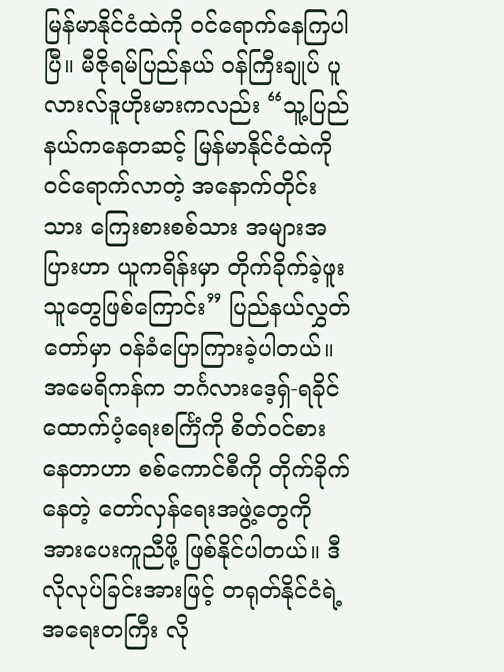မြန်မာနိုင်ငံထဲကို ဝင်ရောက်နေကြပါပြီ။ မီဇိုရမ်ပြည်နယ် ဝန်ကြီးချုပ် ပူ လားလ်ဒူဟိုးမားကလည်း “သူ့ပြည်နယ်ကနေတဆင့် မြန်မာနိုင်ငံထဲကို ဝင်ရောက်လာတဲ့ အနောက်တိုင်းသား ကြေးစားစစ်သား အများအပြားဟာ ယူကရိန်းမှာ တိုက်ခိုက်ခဲ့ဖူးသူတွေဖြစ်ကြောင်း” ပြည်နယ်လွှတ်တော်မှာ ဝန်ခံပြောကြားခဲ့ပါတယ်။
အမေရိကန်က ဘင်္ဂလားဒေ့ရှ်-ရခိုင် ထောက်ပံ့ရေးစင်္ကြံကို စိတ်ဝင်စားနေတာဟာ စစ်ကောင်စီကို တိုက်ခိုက်နေတဲ့ တော်လှန်ရေးအဖွဲ့တွေကို အားပေးကူညီဖို့ ဖြစ်နိုင်ပါတယ်။ ဒီလိုလုပ်ခြင်းအားဖြင့် တရုတ်နိုင်ငံရဲ့ အရေးတကြီး လို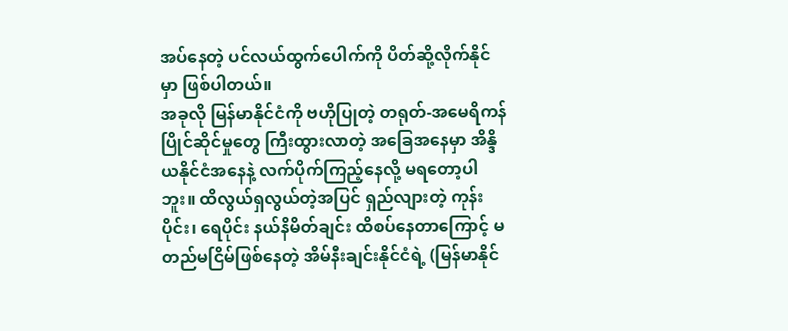အပ်နေတဲ့ ပင်လယ်ထွက်ပေါက်ကို ပိတ်ဆို့လိုက်နိုင်မှာ ဖြစ်ပါတယ်။
အခုလို မြန်မာနိုင်ငံကို ဗဟိုပြုတဲ့ တရုတ်-အမေရိကန် ပြိုင်ဆိုင်မှုတွေ ကြီးထွားလာတဲ့ အခြေအနေမှာ အိန္ဒိယနိုင်ငံအနေနဲ့ လက်ပိုက်ကြည့်နေလို့ မရတော့ပါဘူး။ ထိလွယ်ရှလွယ်တဲ့အပြင် ရှည်လျားတဲ့ ကုန်းပိုင်း၊ ရေပိုင်း နယ်နိမိတ်ချင်း ထိစပ်နေတာကြောင့် မတည်မငြိမ်ဖြစ်နေတဲ့ အိမ်နီးချင်းနိုင်ငံရဲ့ (မြန်မာနိုင်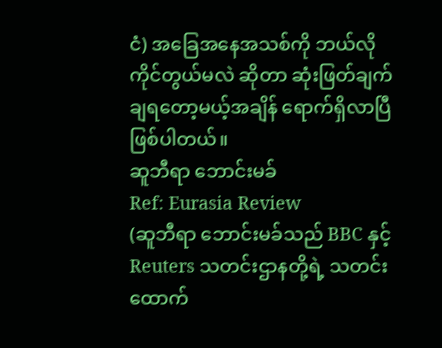ငံ) အခြေအနေအသစ်ကို ဘယ်လိုကိုင်တွယ်မလဲ ဆိုတာ ဆုံးဖြတ်ချက်ချရတော့မယ့်အချိန် ရောက်ရှိလာပြီ ဖြစ်ပါတယ်။
ဆူဘီရာ ဘောင်းမခ်
Ref: Eurasia Review
(ဆူဘီရာ ဘောင်းမခ်သည် BBC နှင့် Reuters သတင်းဌာနတို့ရဲ့ သတင်းထောက်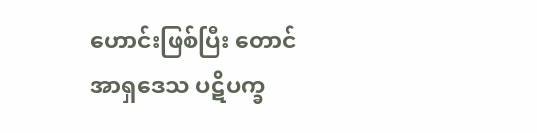ဟောင်းဖြစ်ပြီး တောင်အာရှဒေသ ပဋိပက္ခ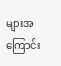များအကြောင်း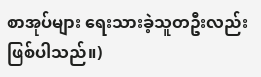စာအုပ်များ ရေးသားခဲ့သူတဦးလည်း ဖြစ်ပါသည်။)